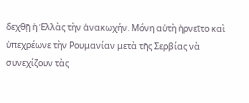δεχθῇ ἡ Ἑλλὰς τὴν ἀνακωχήν. Μόνη αὐτὴ ἠρνεῖτο καὶ ὑπεχρέωνε τὴν Ρουμανίαν μετὰ τῆς Σερβίας νὰ συνεχίζουν τὰς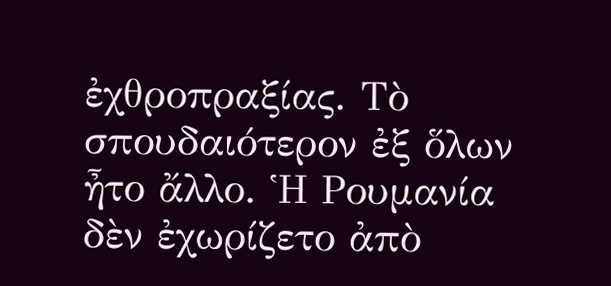ἐχθροπραξίας. Τὸ σπουδαιότερον ἐξ ὅλων ἦτο ἄλλο. Ἡ Ρουμανία δὲν ἐχωρίζετο ἀπὸ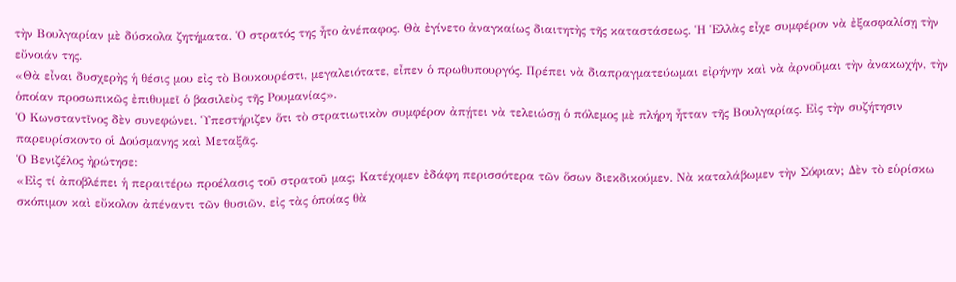τὴν Βουλγαρίαν μὲ δύσκολα ζητήματα. Ὁ στρατός της ἦτο ἀνέπαφος. Θὰ ἐγίνετο ἀναγκαίως διαιτητὴς τῆς καταστάσεως. Ἡ Ἑλλὰς εἶχε συμφέρον νὰ ἐξασφαλίσῃ τὴν εὔνοιάν της.
«Θὰ εἶναι δυσχερὴς ἡ θέσις μου εἰς τὸ Βουκουρέστι, μεγαλειότατε, εἶπεν ὁ πρωθυπουργός. Πρέπει νὰ διαπραγματεύωμαι εἰρήνην καὶ νὰ ἀρνοῦμαι τὴν ἀνακωχήν, τὴν ὁποίαν προσωπικῶς ἐπιθυμεῖ ὁ βασιλεὺς τῆς Ρουμανίας».
Ὁ Κωνσταντῖνος δὲν συνεφώνει. Ὑπεστήριζεν ὅτι τὸ στρατιωτικὸν συμφέρον ἀπῄτει νὰ τελειώσῃ ὁ πόλεμος μὲ πλήρη ἦτταν τῆς Βουλγαρίας. Εἰς τὴν συζήτησιν παρευρίσκοντο οἱ Δούσμανης καὶ Μεταξᾶς.
Ὁ Βενιζέλος ἠρώτησε:
«Εἰς τί ἀποβλέπει ἡ περαιτέρω προέλασις τοῦ στρατοῦ μας; Κατέχομεν ἐδάφη περισσότερα τῶν ὅσων διεκδικούμεν. Νὰ καταλάβωμεν τὴν Σόφιαν; Δὲν τὸ εὑρίσκω σκόπιμον καὶ εὔκολον ἀπέναντι τῶν θυσιῶν, εἰς τὰς ὁποίας θὰ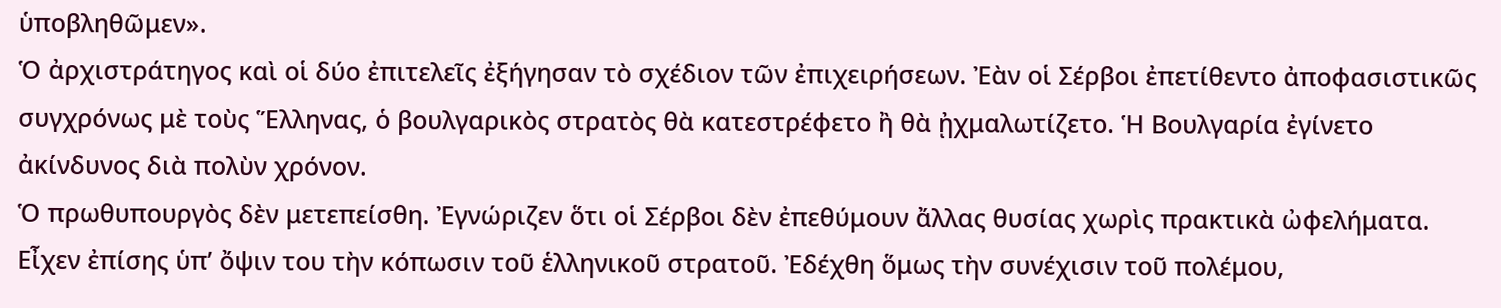ὑποβληθῶμεν».
Ὁ ἀρχιστράτηγος καὶ οἱ δύο ἐπιτελεῖς ἐξήγησαν τὸ σχέδιον τῶν ἐπιχειρήσεων. Ἐὰν οἱ Σέρβοι ἐπετίθεντο ἀποφασιστικῶς συγχρόνως μὲ τοὺς Ἕλληνας, ὁ βουλγαρικὸς στρατὸς θὰ κατεστρέφετο ἢ θὰ ᾐχμαλωτίζετο. Ἡ Βουλγαρία ἐγίνετο ἀκίνδυνος διὰ πολὺν χρόνον.
Ὁ πρωθυπουργὸς δὲν μετεπείσθη. Ἐγνώριζεν ὅτι οἱ Σέρβοι δὲν ἐπεθύμουν ἄλλας θυσίας χωρὶς πρακτικὰ ὠφελήματα. Εἶχεν ἐπίσης ὑπ’ ὄψιν του τὴν κόπωσιν τοῦ ἑλληνικοῦ στρατοῦ. Ἐδέχθη ὅμως τὴν συνέχισιν τοῦ πολέμου,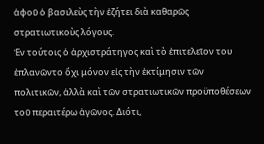ἀφοῦ ὁ βασιλεὺς τὴν ἐζήτει διὰ καθαρῶς στρατιωτικοὺς λόγους.
Ἐν τούτοις ὁ ἀρχιστράτηγος καὶ τὸ ἐπιτελεῖον του ἐπλανῶντο ὄχι μόνον εἰς τὴν ἐκτίμησιν τῶν πολιτικῶν, ἀλλὰ καὶ τῶν στρατιωτικῶν προϋποθέσεων τοῦ περαιτέρω ἀγῶνος. Διότι,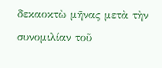δεκαοκτὼ μῆνας μετὰ τὴν συνομιλίαν τοῦ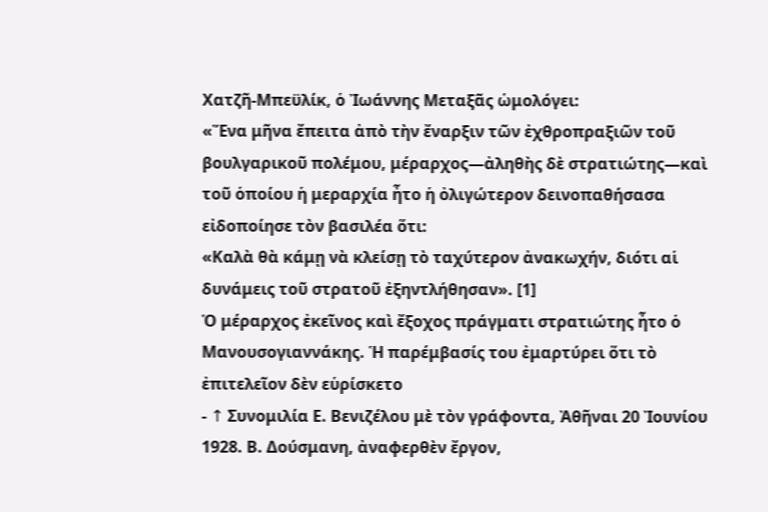Χατζῆ-Μπεϋλίκ, ὁ Ἰωάννης Μεταξᾶς ὡμολόγει:
«Ἕνα μῆνα ἔπειτα ἀπὸ τὴν ἔναρξιν τῶν ἐχθροπραξιῶν τοῦ βουλγαρικοῦ πολέμου, μέραρχος—ἀληθὴς δὲ στρατιώτης—καὶ τοῦ ὁποίου ἡ μεραρχία ἦτο ἡ ὀλιγώτερον δεινοπαθήσασα εἰδοποίησε τὸν βασιλέα ὅτι:
«Καλὰ θὰ κάμῃ νὰ κλείσῃ τὸ ταχύτερον ἀνακωχήν, διότι αἱ δυνάμεις τοῦ στρατοῦ ἐξηντλήθησαν». [1]
Ὁ μέραρχος ἐκεῖνος καὶ ἔξοχος πράγματι στρατιώτης ἦτο ὁ Μανουσογιαννάκης. Ἡ παρέμβασίς του ἐμαρτύρει ὅτι τὸ ἐπιτελεῖον δὲν εὑρίσκετο
- ↑ Συνομιλία Ε. Βενιζέλου μὲ τὸν γράφοντα, Ἀθῆναι 20 Ἰουνίου 1928. Β. Δούσμανη, ἀναφερθὲν ἔργον,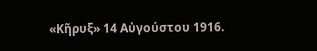«Κῆρυξ» 14 Αὐγούστου 1916.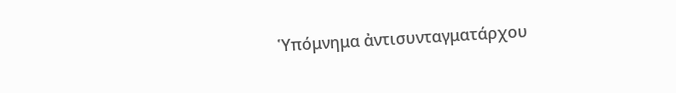Ὑπόμνημα ἀντισυνταγματάρχου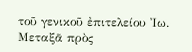τοῦ γενικοῦ ἐπιτελείου Ἰω. Μεταξᾶ πρὸς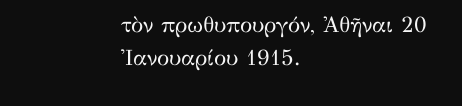τὸν πρωθυπουργόν, Ἀθῆναι 20 Ἰανουαρίου 1915.